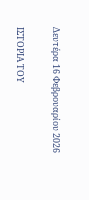Δευτέρα 16 Φεβρουαρίου 2026

ΙΣΤΟΡΙΑ ΤΟΥ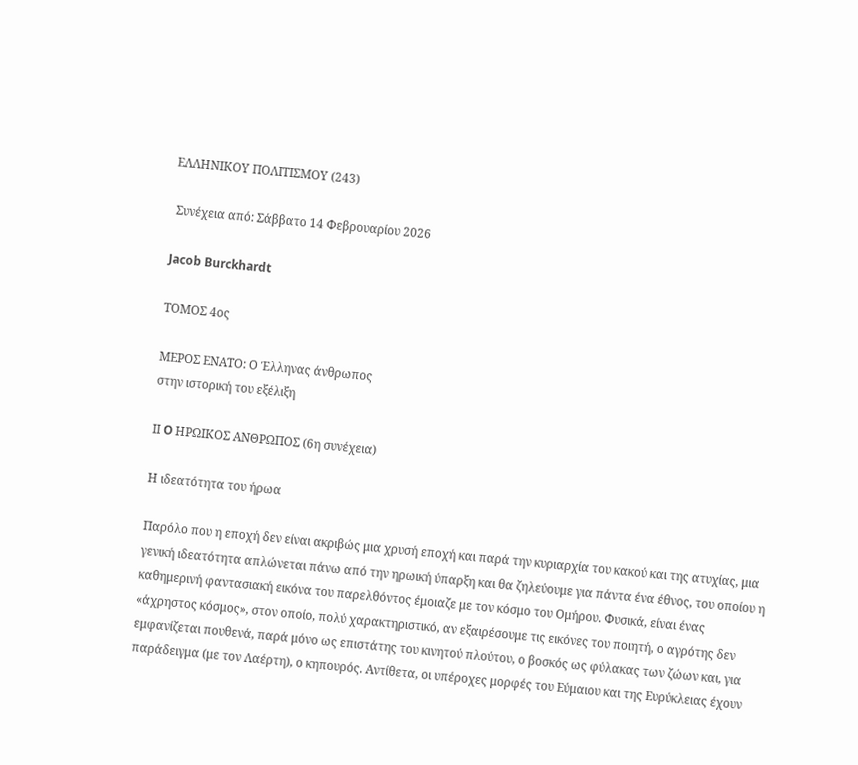ΕΛΛΗΝΙΚΟΥ ΠΟΛΙΤΙΣΜΟΥ (243)

 Συνέχεια από: Σάββατο 14 Φεβρουαρίου 2026

Jacob Burckhardt

ΤΟΜΟΣ 4ος

ΜΕΡΟΣ ΕΝΑΤΟ: Ο Έλληνας άνθρωπος
στην ιστορική του εξέλιξη

IΙ O ΗΡΩΙΚΟΣ ΑΝΘΡΩΠΟΣ (6η συνέχεια)

Η ιδεατότητα του ήρωα

Παρόλο που η εποχή δεν είναι ακριβώς μια χρυσή εποχή και παρά την κυριαρχία του κακού και της ατυχίας, μια γενική ιδεατότητα απλώνεται πάνω από την ηρωική ύπαρξη και θα ζηλεύουμε για πάντα ένα έθνος, του οποίου η καθημερινή φαντασιακή εικόνα του παρελθόντος έμοιαζε με τον κόσμο του Ομήρου. Φυσικά, είναι ένας «άχρηστος κόσμος», στον οποίο, πολύ χαρακτηριστικό, αν εξαιρέσουμε τις εικόνες του ποιητή, ο αγρότης δεν εμφανίζεται πουθενά, παρά μόνο ως επιστάτης του κινητού πλούτου, ο βοσκός ως φύλακας των ζώων και, για παράδειγμα (με τον Λαέρτη), ο κηπουρός. Αντίθετα, οι υπέροχες μορφές του Εύμαιου και της Ευρύκλειας έχουν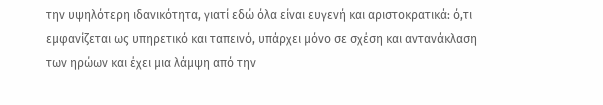την υψηλότερη ιδανικότητα, γιατί εδώ όλα είναι ευγενή και αριστοκρατικά: ό,τι εμφανίζεται ως υπηρετικό και ταπεινό, υπάρχει μόνο σε σχέση και αντανάκλαση των ηρώων και έχει μια λάμψη από την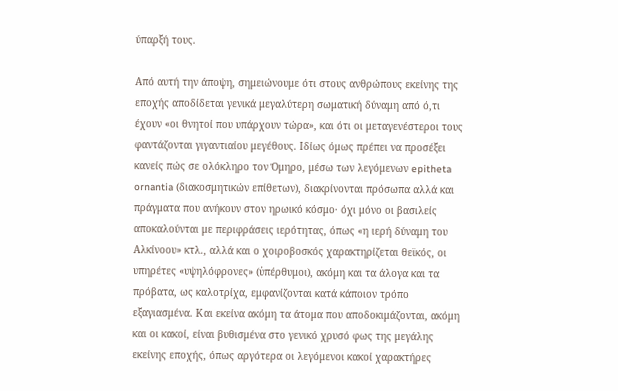ύπαρξή τους.

Από αυτή την άποψη, σημειώνουμε ότι στους ανθρώπους εκείνης της εποχής αποδίδεται γενικά μεγαλύτερη σωματική δύναμη από ό,τι έχουν «οι θνητοί που υπάρχουν τώρα», και ότι οι μεταγενέστεροι τους φαντάζονται γιγαντιαίου μεγέθους. Ιδίως όμως πρέπει να προσέξει κανείς πώς σε ολόκληρο τον Όμηρο, μέσω των λεγόμενων epitheta ornantia (διακοσμητικών επίθετων), διακρίνονται πρόσωπα αλλά και πράγματα που ανήκουν στον ηρωικό κόσμο· όχι μόνο οι βασιλείς αποκαλούνται με περιφράσεις ιερότητας, όπως «η ιερή δύναμη του Αλκίνοου» κτλ., αλλά και ο χοιροβοσκός χαρακτηρίζεται θεϊκός, οι υπηρέτες «υψηλόφρονες» (ὑπέρθυμοι), ακόμη και τα άλογα και τα πρόβατα, ως καλοτρίχα, εμφανίζονται κατά κάποιον τρόπο εξαγιασμένα. Και εκείνα ακόμη τα άτομα που αποδοκιμάζονται, ακόμη και οι κακοί, είναι βυθισμένα στο γενικό χρυσό φως της μεγάλης εκείνης εποχής, όπως αργότερα οι λεγόμενοι κακοί χαρακτήρες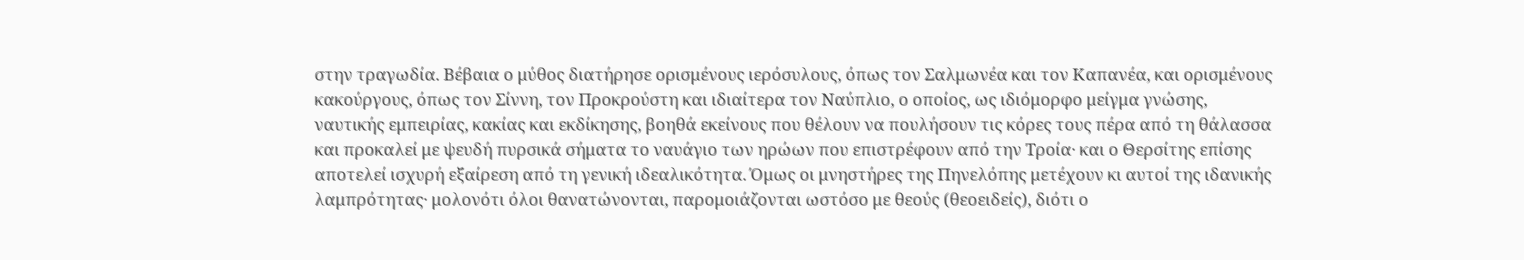στην τραγωδία. Βέβαια ο μύθος διατήρησε ορισμένους ιερόσυλους, όπως τον Σαλμωνέα και τον Καπανέα, και ορισμένους κακούργους, όπως τον Σίννη, τον Προκρούστη και ιδιαίτερα τον Ναύπλιο, ο οποίος, ως ιδιόμορφο μείγμα γνώσης, ναυτικής εμπειρίας, κακίας και εκδίκησης, βοηθά εκείνους που θέλουν να πουλήσουν τις κόρες τους πέρα από τη θάλασσα και προκαλεί με ψευδή πυρσικά σήματα το ναυάγιο των ηρώων που επιστρέφουν από την Τροία· και ο Θερσίτης επίσης αποτελεί ισχυρή εξαίρεση από τη γενική ιδεαλικότητα. Όμως οι μνηστήρες της Πηνελόπης μετέχουν κι αυτοί της ιδανικής λαμπρότητας· μολονότι όλοι θανατώνονται, παρομοιάζονται ωστόσο με θεούς (θεοειδείς), διότι ο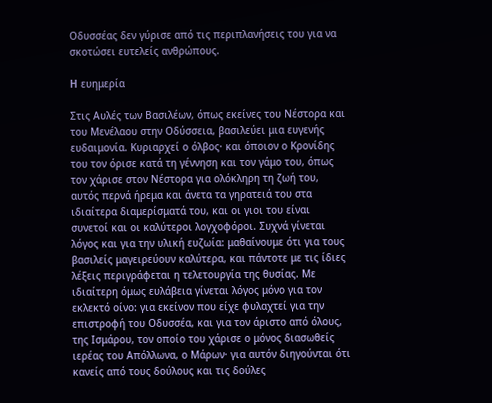Οδυσσέας δεν γύρισε από τις περιπλανήσεις του για να σκοτώσει ευτελείς ανθρώπους.

H ευημερία

Στις Αυλές των Βασιλέων, όπως εκείνες του Νέστορα και του Μενέλαου στην Οδύσσεια, βασιλεύει μια ευγενής ευδαιμονία. Κυριαρχεί ο όλβος· και όποιον ο Κρονίδης του τον όρισε κατά τη γέννηση και τον γάμο του, όπως τον χάρισε στον Νέστορα για ολόκληρη τη ζωή του, αυτός περνά ήρεμα και άνετα τα γηρατειά του στα ιδιαίτερα διαμερίσματά του, και οι γιοι του είναι συνετοί και οι καλύτεροι λογχοφόροι. Συχνά γίνεται λόγος και για την υλική ευζωία: μαθαίνουμε ότι για τους βασιλείς μαγειρεύουν καλύτερα, και πάντοτε με τις ίδιες λέξεις περιγράφεται η τελετουργία της θυσίας. Με ιδιαίτερη όμως ευλάβεια γίνεται λόγος μόνο για τον εκλεκτό οίνο: για εκείνον που είχε φυλαχτεί για την επιστροφή του Οδυσσέα, και για τον άριστο από όλους, της Ισμάρου, τον οποίο του χάρισε ο μόνος διασωθείς ιερέας του Απόλλωνα, ο Μάρων· για αυτόν διηγούνται ότι κανείς από τους δούλους και τις δούλες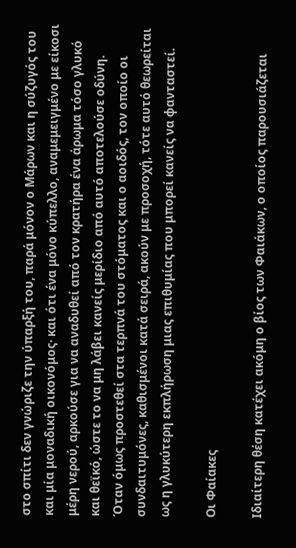στο σπίτι δεν γνώριζε την ύπαρξή του, παρά μόνον ο Μάρων και η σύζυγός του και μία μοναδική οικονόμος· και ότι ένα μόνο κύπελλο, αναμεμειγμένο με είκοσι μέρη νερού, αρκούσε για να αναδυθεί από τον κρατήρα ένα άρωμα τόσο γλυκό και θεϊκό, ώστε το να μη λάβει κανείς μερίδιο από αυτό αποτελούσε οδύνη. Όταν όμως προστεθεί στα τερπνά του στόματος και ο αοιδός, τον οποίο οι συνδαιτυμόνες, καθισμένοι κατά σειρά, ακούν με προσοχή, τότε αυτό θεωρείται ως η γλυκύτερη εκπλήρωση μιας επιθυμίας που μπορεί κανείς να φανταστεί.

Οι Φαίακες

Ιδιαίτερη θέση κατέχει ακόμη ο βίος των Φαιάκων, ο οποίος παρουσιάζεται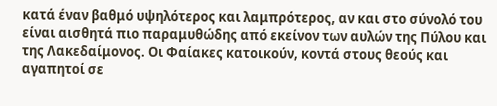κατά έναν βαθμό υψηλότερος και λαμπρότερος, αν και στο σύνολό του είναι αισθητά πιο παραμυθώδης από εκείνον των αυλών της Πύλου και της Λακεδαίμονος. Οι Φαίακες κατοικούν, κοντά στους θεούς και αγαπητοί σε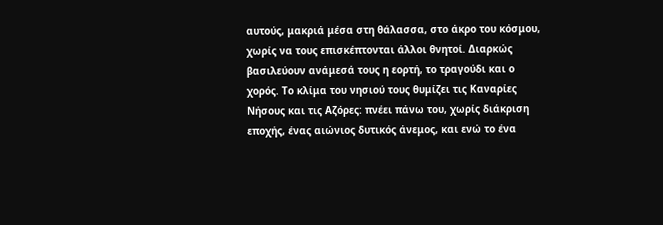αυτούς, μακριά μέσα στη θάλασσα, στο άκρο του κόσμου, χωρίς να τους επισκέπτονται άλλοι θνητοί. Διαρκώς βασιλεύουν ανάμεσά τους η εορτή, το τραγούδι και ο χορός. Το κλίμα του νησιού τους θυμίζει τις Καναρίες Νήσους και τις Αζόρες: πνέει πάνω του, χωρίς διάκριση εποχής, ένας αιώνιος δυτικός άνεμος, και ενώ το ένα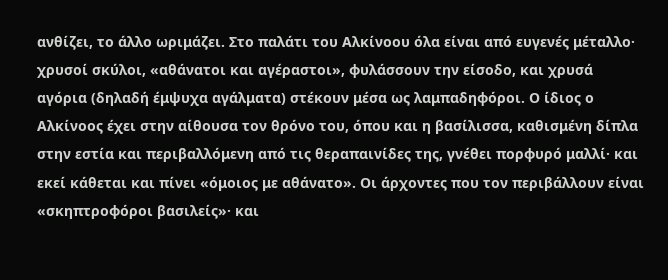ανθίζει, το άλλο ωριμάζει. Στο παλάτι του Αλκίνοου όλα είναι από ευγενές μέταλλο· χρυσοί σκύλοι, «αθάνατοι και αγέραστοι», φυλάσσουν την είσοδο, και χρυσά αγόρια (δηλαδή έμψυχα αγάλματα) στέκουν μέσα ως λαμπαδηφόροι. Ο ίδιος ο Αλκίνοος έχει στην αίθουσα τον θρόνο του, όπου και η βασίλισσα, καθισμένη δίπλα στην εστία και περιβαλλόμενη από τις θεραπαινίδες της, γνέθει πορφυρό μαλλί· και εκεί κάθεται και πίνει «όμοιος με αθάνατο». Οι άρχοντες που τον περιβάλλουν είναι «σκηπτροφόροι βασιλείς»· και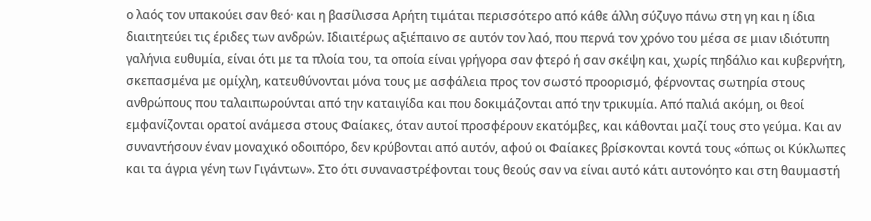ο λαός τον υπακούει σαν θεό· και η βασίλισσα Αρήτη τιμάται περισσότερο από κάθε άλλη σύζυγο πάνω στη γη και η ίδια διαιτητεύει τις έριδες των ανδρών. Ιδιαιτέρως αξιέπαινο σε αυτόν τον λαό, που περνά τον χρόνο του μέσα σε μιαν ιδιότυπη γαλήνια ευθυμία, είναι ότι με τα πλοία του, τα οποία είναι γρήγορα σαν φτερό ή σαν σκέψη και, χωρίς πηδάλιο και κυβερνήτη, σκεπασμένα με ομίχλη, κατευθύνονται μόνα τους με ασφάλεια προς τον σωστό προορισμό, φέρνοντας σωτηρία στους ανθρώπους που ταλαιπωρούνται από την καταιγίδα και που δοκιμάζονται από την τρικυμία. Από παλιά ακόμη, οι θεοί εμφανίζονται ορατοί ανάμεσα στους Φαίακες, όταν αυτοί προσφέρουν εκατόμβες, και κάθονται μαζί τους στο γεύμα. Και αν συναντήσουν έναν μοναχικό οδοιπόρο, δεν κρύβονται από αυτόν, αφού οι Φαίακες βρίσκονται κοντά τους «όπως οι Κύκλωπες και τα άγρια γένη των Γιγάντων». Στο ότι συναναστρέφονται τους θεούς σαν να είναι αυτό κάτι αυτονόητο και στη θαυμαστή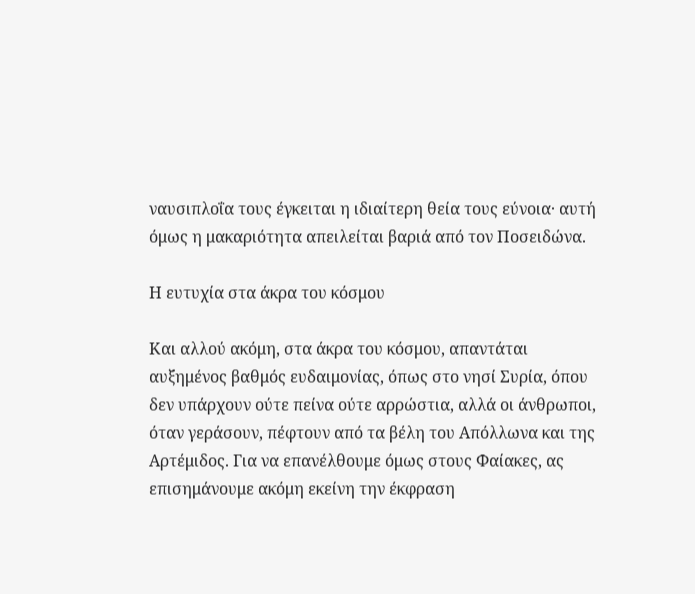ναυσιπλοΐα τους έγκειται η ιδιαίτερη θεία τους εύνοια· αυτή όμως η μακαριότητα απειλείται βαριά από τον Ποσειδώνα.

Η ευτυχία στα άκρα του κόσμου

Και αλλού ακόμη, στα άκρα του κόσμου, απαντάται αυξημένος βαθμός ευδαιμονίας, όπως στο νησί Συρία, όπου δεν υπάρχουν ούτε πείνα ούτε αρρώστια, αλλά οι άνθρωποι, όταν γεράσουν, πέφτουν από τα βέλη του Απόλλωνα και της Αρτέμιδος. Για να επανέλθουμε όμως στους Φαίακες, ας επισημάνουμε ακόμη εκείνη την έκφραση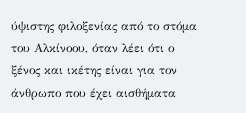ύψιστης φιλοξενίας από το στόμα του Αλκίνοου, όταν λέει ότι ο ξένος και ικέτης είναι για τον άνθρωπο που έχει αισθήματα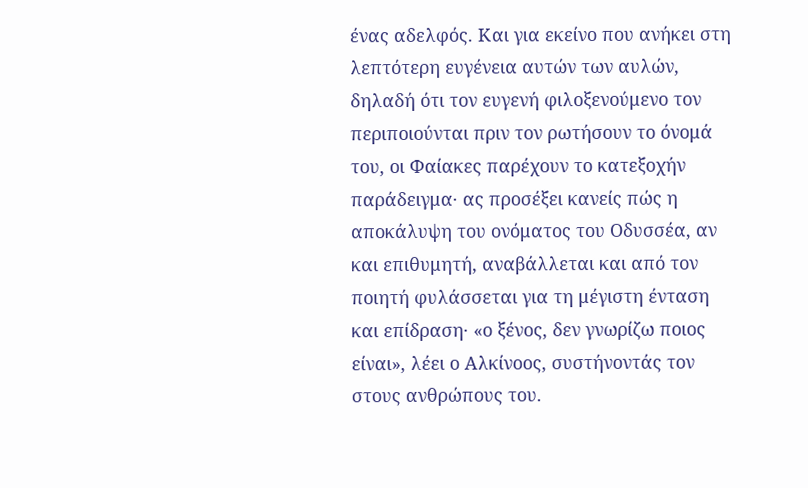ένας αδελφός. Και για εκείνο που ανήκει στη λεπτότερη ευγένεια αυτών των αυλών, δηλαδή ότι τον ευγενή φιλοξενούμενο τον περιποιούνται πριν τον ρωτήσουν το όνομά του, οι Φαίακες παρέχουν το κατεξοχήν παράδειγμα· ας προσέξει κανείς πώς η αποκάλυψη του ονόματος του Οδυσσέα, αν και επιθυμητή, αναβάλλεται και από τον ποιητή φυλάσσεται για τη μέγιστη ένταση και επίδραση· «ο ξένος, δεν γνωρίζω ποιος είναι», λέει ο Αλκίνοος, συστήνοντάς τον στους ανθρώπους του.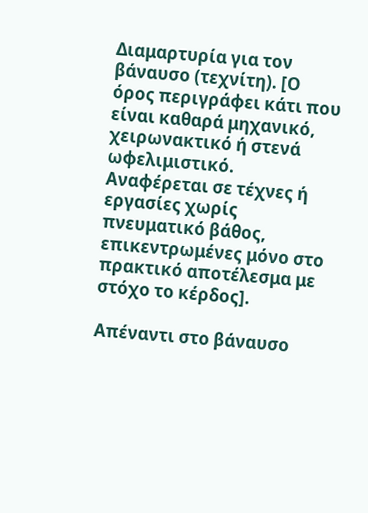Διαμαρτυρία για τον βάναυσο (τεχνίτη). [Ο όρος περιγράφει κάτι που είναι καθαρά μηχανικό, χειρωνακτικό ή στενά ωφελιμιστικό. Αναφέρεται σε τέχνες ή εργασίες χωρίς πνευματικό βάθος, επικεντρωμένες μόνο στο πρακτικό αποτέλεσμα με στόχο το κέρδος].

Απέναντι στο βάναυσο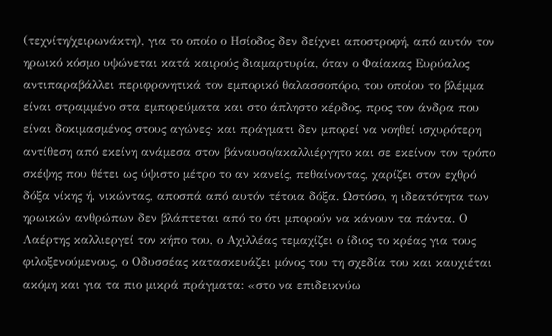(τεχνίτη/χειρωνάκτη), για το οποίο ο Ησίοδος δεν δείχνει αποστροφή, από αυτόν τον ηρωικό κόσμο υψώνεται κατά καιρούς διαμαρτυρία, όταν ο Φαίακας Ευρύαλος αντιπαραβάλλει περιφρονητικά τον εμπορικό θαλασσοπόρο, του οποίου το βλέμμα είναι στραμμένο στα εμπορεύματα και στο άπληστο κέρδος, προς τον άνδρα που είναι δοκιμασμένος στους αγώνες· και πράγματι δεν μπορεί να νοηθεί ισχυρότερη αντίθεση από εκείνη ανάμεσα στον βάναυσο/ακαλλιέργητο και σε εκείνον τον τρόπο σκέψης που θέτει ως ύψιστο μέτρο το αν κανείς, πεθαίνοντας, χαρίζει στον εχθρό δόξα νίκης ή, νικώντας, αποσπά από αυτόν τέτοια δόξα. Ωστόσο, η ιδεατότητα των ηρωικών ανθρώπων δεν βλάπτεται από το ότι μπορούν να κάνουν τα πάντα. Ο Λαέρτης καλλιεργεί τον κήπο του, ο Αχιλλέας τεμαχίζει ο ίδιος το κρέας για τους φιλοξενούμενους, ο Οδυσσέας κατασκευάζει μόνος του τη σχεδία του και καυχιέται ακόμη και για τα πιο μικρά πράγματα: «στο να επιδεικνύω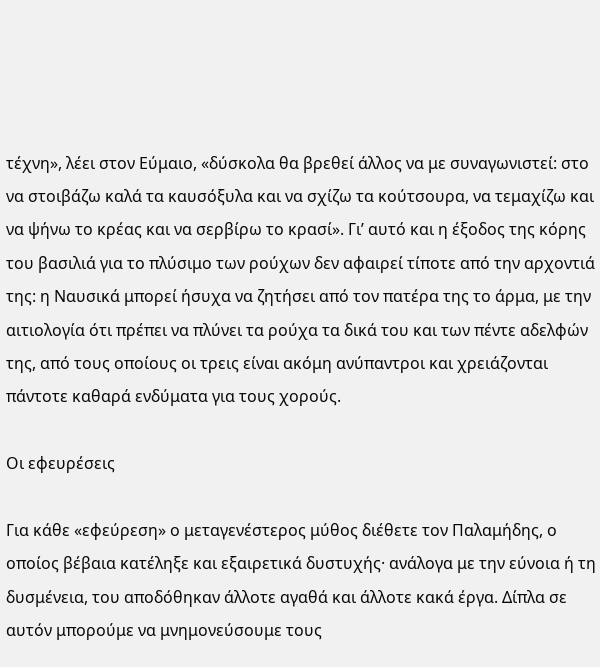τέχνη», λέει στον Εύμαιο, «δύσκολα θα βρεθεί άλλος να με συναγωνιστεί: στο να στοιβάζω καλά τα καυσόξυλα και να σχίζω τα κούτσουρα, να τεμαχίζω και να ψήνω το κρέας και να σερβίρω το κρασί». Γι’ αυτό και η έξοδος της κόρης του βασιλιά για το πλύσιμο των ρούχων δεν αφαιρεί τίποτε από την αρχοντιά της: η Ναυσικά μπορεί ήσυχα να ζητήσει από τον πατέρα της το άρμα, με την αιτιολογία ότι πρέπει να πλύνει τα ρούχα τα δικά του και των πέντε αδελφών της, από τους οποίους οι τρεις είναι ακόμη ανύπαντροι και χρειάζονται πάντοτε καθαρά ενδύματα για τους χορούς.

Οι εφευρέσεις

Για κάθε «εφεύρεση» ο μεταγενέστερος μύθος διέθετε τον Παλαμήδης, ο οποίος βέβαια κατέληξε και εξαιρετικά δυστυχής· ανάλογα με την εύνοια ή τη δυσμένεια, του αποδόθηκαν άλλοτε αγαθά και άλλοτε κακά έργα. Δίπλα σε αυτόν μπορούμε να μνημονεύσουμε τους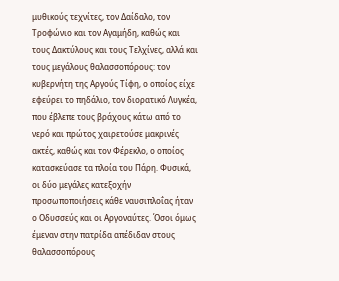μυθικούς τεχνίτες, τον Δαίδαλο, τον Τροφώνιο και τον Αγαμήδη, καθώς και τους Δακτύλους και τους Τελχίνες, αλλά και τους μεγάλους θαλασσοπόρους: τον κυβερνήτη της Αργούς Τίφη, ο οποίος είχε εφεύρει το πηδάλιο, τον διορατικό Λυγκέα, που έβλεπε τους βράχους κάτω από το νερό και πρώτος χαιρετούσε μακρινές ακτές, καθώς και τον Φέρεκλο, ο οποίος κατασκεύασε τα πλοία του Πάρη. Φυσικά, οι δύο μεγάλες κατεξοχήν προσωποποιήσεις κάθε ναυσιπλοΐας ήταν ο Οδυσσεύς και οι Αργοναύτες. Όσοι όμως έμεναν στην πατρίδα απέδιδαν στους θαλασσοπόρους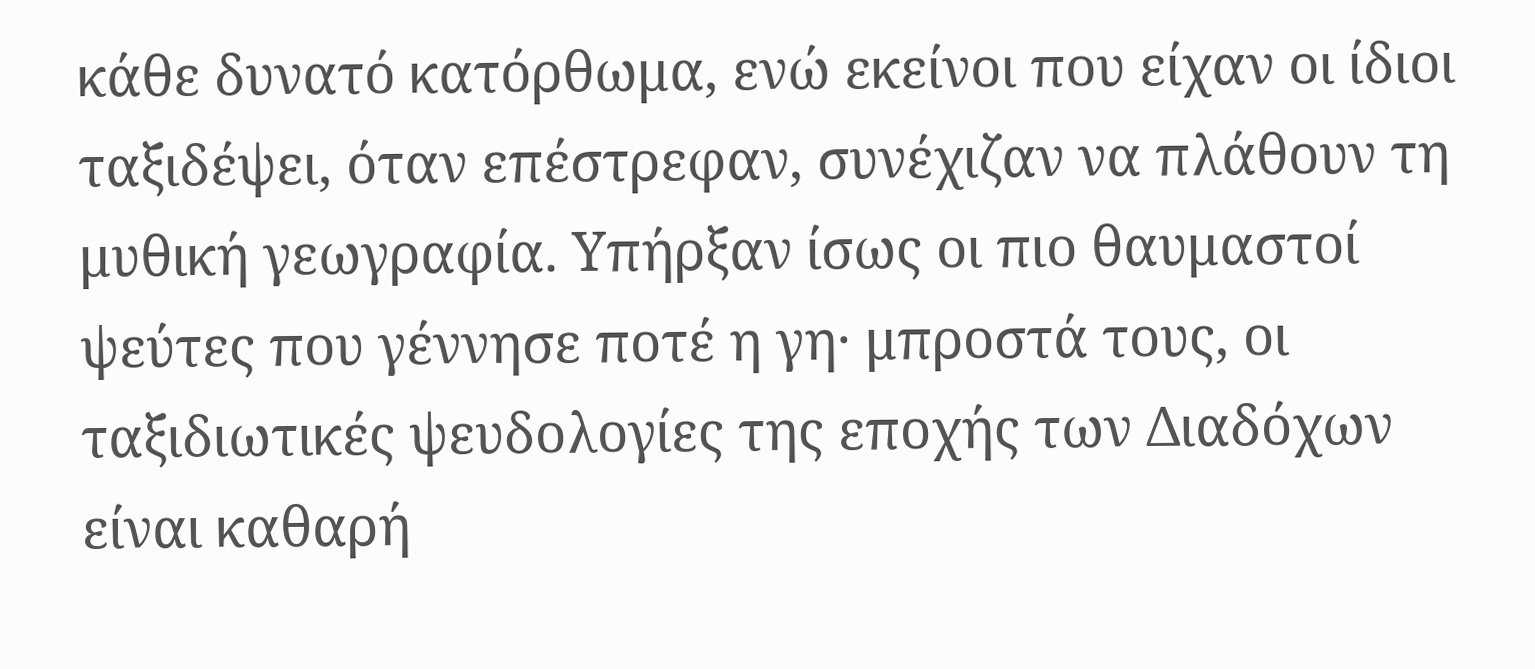κάθε δυνατό κατόρθωμα, ενώ εκείνοι που είχαν οι ίδιοι ταξιδέψει, όταν επέστρεφαν, συνέχιζαν να πλάθουν τη μυθική γεωγραφία. Υπήρξαν ίσως οι πιο θαυμαστοί ψεύτες που γέννησε ποτέ η γη· μπροστά τους, οι ταξιδιωτικές ψευδολογίες της εποχής των Διαδόχων είναι καθαρή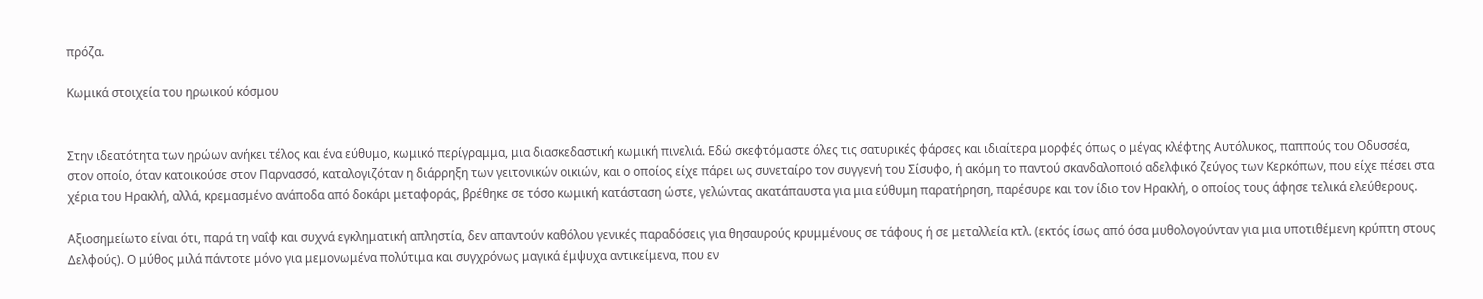πρόζα.

Κωμικά στοιχεία του ηρωικού κόσμου


Στην ιδεατότητα των ηρώων ανήκει τέλος και ένα εύθυμο, κωμικό περίγραμμα, μια διασκεδαστική κωμική πινελιά. Εδώ σκεφτόμαστε όλες τις σατυρικές φάρσες και ιδιαίτερα μορφές όπως ο μέγας κλέφτης Αυτόλυκος, παππούς του Οδυσσέα, στον οποίο, όταν κατοικούσε στον Παρνασσό, καταλογιζόταν η διάρρηξη των γειτονικών οικιών, και ο οποίος είχε πάρει ως συνεταίρο τον συγγενή του Σίσυφο, ή ακόμη το παντού σκανδαλοποιό αδελφικό ζεύγος των Κερκόπων, που είχε πέσει στα χέρια του Ηρακλή, αλλά, κρεμασμένο ανάποδα από δοκάρι μεταφοράς, βρέθηκε σε τόσο κωμική κατάσταση ώστε, γελώντας ακατάπαυστα για μια εύθυμη παρατήρηση, παρέσυρε και τον ίδιο τον Ηρακλή, ο οποίος τους άφησε τελικά ελεύθερους.

Αξιοσημείωτο είναι ότι, παρά τη ναΐφ και συχνά εγκληματική απληστία, δεν απαντούν καθόλου γενικές παραδόσεις για θησαυρούς κρυμμένους σε τάφους ή σε μεταλλεία κτλ. (εκτός ίσως από όσα μυθολογούνταν για μια υποτιθέμενη κρύπτη στους Δελφούς). Ο μύθος μιλά πάντοτε μόνο για μεμονωμένα πολύτιμα και συγχρόνως μαγικά έμψυχα αντικείμενα, που εν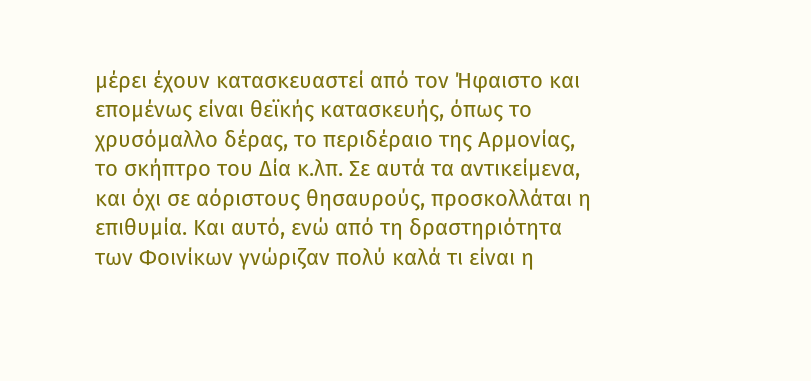μέρει έχουν κατασκευαστεί από τον Ήφαιστο και επομένως είναι θεϊκής κατασκευής, όπως το χρυσόμαλλο δέρας, το περιδέραιο της Αρμονίας, το σκήπτρο του Δία κ.λπ. Σε αυτά τα αντικείμενα, και όχι σε αόριστους θησαυρούς, προσκολλάται η επιθυμία. Και αυτό, ενώ από τη δραστηριότητα των Φοινίκων γνώριζαν πολύ καλά τι είναι η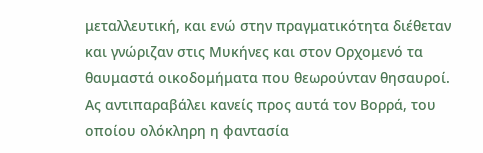μεταλλευτική, και ενώ στην πραγματικότητα διέθεταν και γνώριζαν στις Μυκήνες και στον Ορχομενό τα θαυμαστά οικοδομήματα που θεωρούνταν θησαυροί. Ας αντιπαραβάλει κανείς προς αυτά τον Βορρά, του οποίου ολόκληρη η φαντασία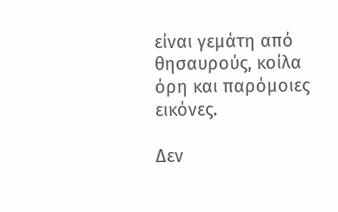είναι γεμάτη από θησαυρούς, κοίλα όρη και παρόμοιες εικόνες.

Δεν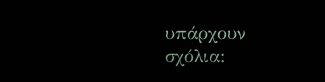υπάρχουν σχόλια: